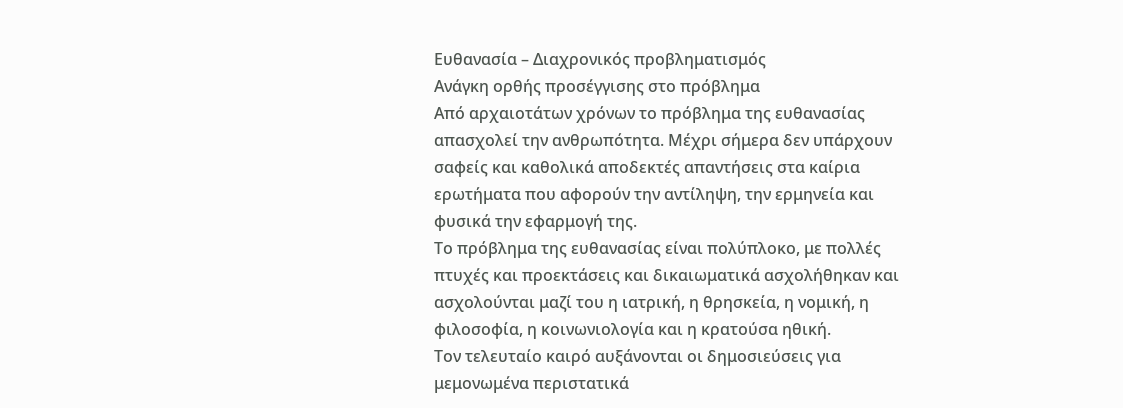Ευθανασία – Διαχρονικός προβληματισμός
Ανάγκη ορθής προσέγγισης στο πρόβλημα
Από αρχαιοτάτων χρόνων το πρόβλημα της ευθανασίας απασχολεί την ανθρωπότητα. Μέχρι σήμερα δεν υπάρχουν σαφείς και καθολικά αποδεκτές απαντήσεις στα καίρια ερωτήματα που αφορούν την αντίληψη, την ερμηνεία και φυσικά την εφαρμογή της.
Το πρόβλημα της ευθανασίας είναι πολύπλοκο, με πολλές πτυχές και προεκτάσεις και δικαιωματικά ασχολήθηκαν και ασχολούνται μαζί του η ιατρική, η θρησκεία, η νομική, η φιλοσοφία, η κοινωνιολογία και η κρατούσα ηθική.
Τον τελευταίο καιρό αυξάνονται οι δημοσιεύσεις για μεμονωμένα περιστατικά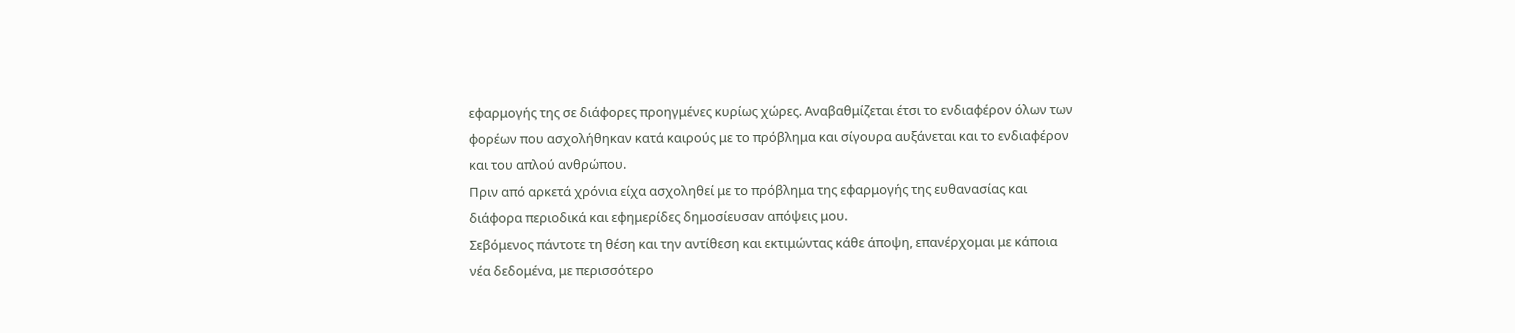εφαρμογής της σε διάφορες προηγμένες κυρίως χώρες. Αναβαθμίζεται έτσι το ενδιαφέρον όλων των φορέων που ασχολήθηκαν κατά καιρούς με το πρόβλημα και σίγουρα αυξάνεται και το ενδιαφέρον και του απλού ανθρώπου.
Πριν από αρκετά χρόνια είχα ασχοληθεί με το πρόβλημα της εφαρμογής της ευθανασίας και διάφορα περιοδικά και εφημερίδες δημοσίευσαν απόψεις μου.
Σεβόμενος πάντοτε τη θέση και την αντίθεση και εκτιμώντας κάθε άποψη, επανέρχομαι με κάποια νέα δεδομένα, με περισσότερο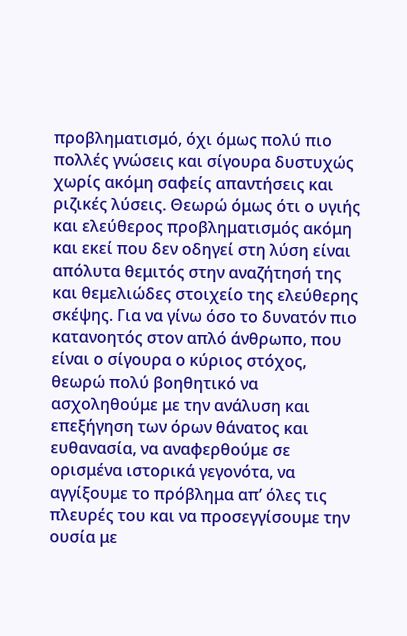προβληματισμό, όχι όμως πολύ πιο πολλές γνώσεις και σίγουρα δυστυχώς χωρίς ακόμη σαφείς απαντήσεις και ριζικές λύσεις. Θεωρώ όμως ότι ο υγιής και ελεύθερος προβληματισμός ακόμη και εκεί που δεν οδηγεί στη λύση είναι απόλυτα θεμιτός στην αναζήτησή της και θεμελιώδες στοιχείο της ελεύθερης σκέψης. Για να γίνω όσο το δυνατόν πιο κατανοητός στον απλό άνθρωπο, που είναι ο σίγουρα ο κύριος στόχος, θεωρώ πολύ βοηθητικό να ασχοληθούμε με την ανάλυση και επεξήγηση των όρων θάνατος και ευθανασία, να αναφερθούμε σε ορισμένα ιστορικά γεγονότα, να αγγίξουμε το πρόβλημα απ’ όλες τις πλευρές του και να προσεγγίσουμε την ουσία με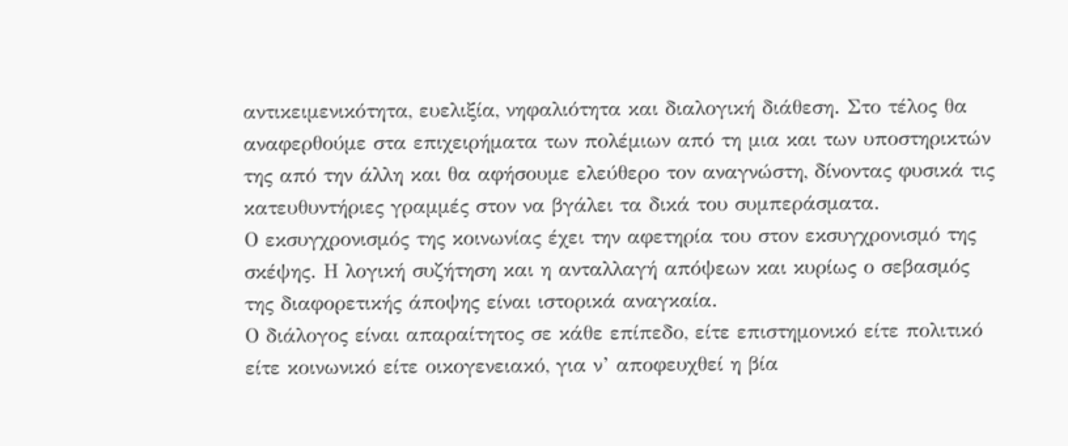αντικειμενικότητα, ευελιξία, νηφαλιότητα και διαλογική διάθεση. Στο τέλος θα αναφερθούμε στα επιχειρήματα των πολέμιων από τη μια και των υποστηρικτών της από την άλλη και θα αφήσουμε ελεύθερο τον αναγνώστη, δίνοντας φυσικά τις κατευθυντήριες γραμμές στον να βγάλει τα δικά του συμπεράσματα.
Ο εκσυγχρονισμός της κοινωνίας έχει την αφετηρία του στον εκσυγχρονισμό της σκέψης. Η λογική συζήτηση και η ανταλλαγή απόψεων και κυρίως ο σεβασμός της διαφορετικής άποψης είναι ιστορικά αναγκαία.
Ο διάλογος είναι απαραίτητος σε κάθε επίπεδο, είτε επιστημονικό είτε πολιτικό είτε κοινωνικό είτε οικογενειακό, για ν’ αποφευχθεί η βία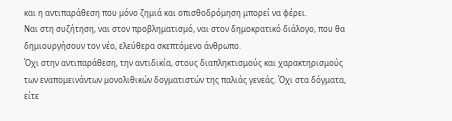και η αντιπαράθεση που μόνο ζημιά και οπισθοδρόμηση μπορεί να φέρει.
Ναι στη συζήτηση, ναι στον προβληματισμό, ναι στον δημοκρατικό διάλογο, που θα δημιουργήσουν τον νέο, ελεύθερα σκεπτόμενο άνθρωπο.
Όχι στην αντιπαράθεση, την αντιδικία, στους διαπληκτισμούς και χαρακτηρισμούς των εναπομεινάντων μονολιθικών δογματιστών της παλιάς γενεάς. Όχι στα δόγματα, είτε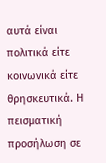αυτά είναι πολιτικά είτε κοινωνικά είτε θρησκευτικά. Η πεισματική προσήλωση σε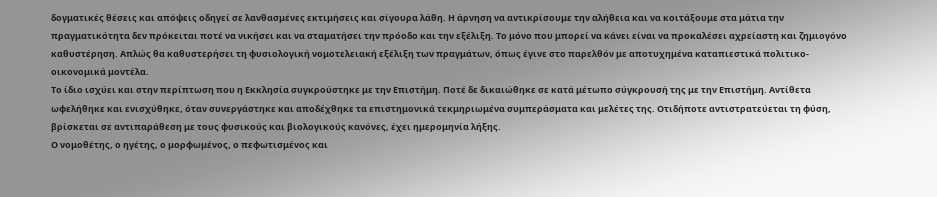δογματικές θέσεις και απόψεις οδηγεί σε λανθασμένες εκτιμήσεις και σίγουρα λάθη. Η άρνηση να αντικρίσουμε την αλήθεια και να κοιτάξουμε στα μάτια την πραγματικότητα δεν πρόκειται ποτέ να νικήσει και να σταματήσει την πρόοδο και την εξέλιξη. Το μόνο που μπορεί να κάνει είναι να προκαλέσει αχρείαστη και ζημιογόνο καθυστέρηση. Απλώς θα καθυστερήσει τη φυσιολογική νομοτελειακή εξέλιξη των πραγμάτων, όπως έγινε στο παρελθόν με αποτυχημένα καταπιεστικά πολιτικο-οικονομικά μοντέλα.
Το ίδιο ισχύει και στην περίπτωση που η Εκκλησία συγκρούστηκε με την Επιστήμη. Ποτέ δε δικαιώθηκε σε κατά μέτωπο σύγκρουσή της με την Επιστήμη. Αντίθετα ωφελήθηκε και ενισχύθηκε, όταν συνεργάστηκε και αποδέχθηκε τα επιστημονικά τεκμηριωμένα συμπεράσματα και μελέτες της. Οτιδήποτε αντιστρατεύεται τη φύση, βρίσκεται σε αντιπαράθεση με τους φυσικούς και βιολογικούς κανόνες, έχει ημερομηνία λήξης.
Ο νομοθέτης, ο ηγέτης, ο μορφωμένος, ο πεφωτισμένος και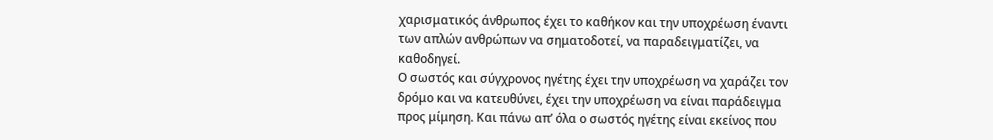χαρισματικός άνθρωπος έχει το καθήκον και την υποχρέωση έναντι των απλών ανθρώπων να σηματοδοτεί, να παραδειγματίζει, να καθοδηγεί.
Ο σωστός και σύγχρονος ηγέτης έχει την υποχρέωση να χαράζει τον δρόμο και να κατευθύνει, έχει την υποχρέωση να είναι παράδειγμα προς μίμηση. Και πάνω απ’ όλα ο σωστός ηγέτης είναι εκείνος που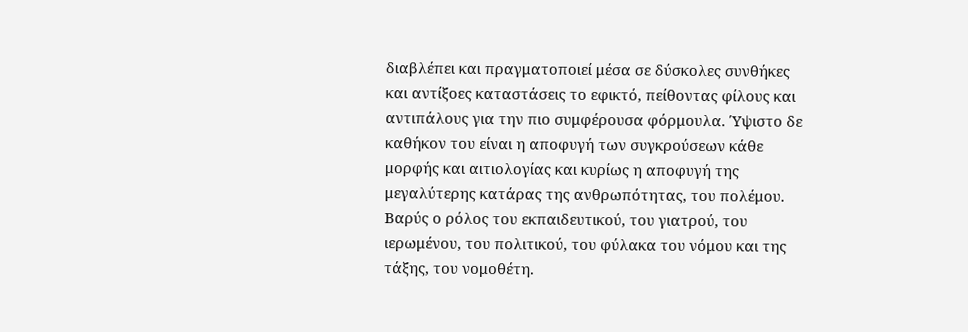διαβλέπει και πραγματοποιεί μέσα σε δύσκολες συνθήκες και αντίξοες καταστάσεις το εφικτό, πείθοντας φίλους και αντιπάλους για την πιο συμφέρουσα φόρμουλα. Ύψιστο δε καθήκον του είναι η αποφυγή των συγκρούσεων κάθε μορφής και αιτιολογίας και κυρίως η αποφυγή της μεγαλύτερης κατάρας της ανθρωπότητας, του πολέμου. Βαρύς ο ρόλος του εκπαιδευτικού, του γιατρού, του ιερωμένου, του πολιτικού, του φύλακα του νόμου και της τάξης, του νομοθέτη.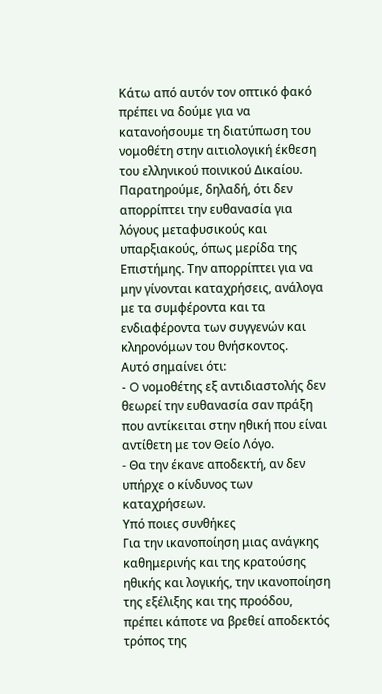Κάτω από αυτόν τον οπτικό φακό πρέπει να δούμε για να κατανοήσουμε τη διατύπωση του νομοθέτη στην αιτιολογική έκθεση του ελληνικού ποινικού Δικαίου.
Παρατηρούμε, δηλαδή, ότι δεν απορρίπτει την ευθανασία για λόγους μεταφυσικούς και υπαρξιακούς, όπως μερίδα της Επιστήμης. Την απορρίπτει για να μην γίνονται καταχρήσεις, ανάλογα με τα συμφέροντα και τα ενδιαφέροντα των συγγενών και κληρονόμων του θνήσκοντος.
Αυτό σημαίνει ότι:
- O νομοθέτης εξ αντιδιαστολής δεν θεωρεί την ευθανασία σαν πράξη που αντίκειται στην ηθική που είναι αντίθετη με τον Θείο Λόγο.
- Θα την έκανε αποδεκτή, αν δεν υπήρχε ο κίνδυνος των καταχρήσεων.
Υπό ποιες συνθήκες
Για την ικανοποίηση μιας ανάγκης καθημερινής και της κρατούσης ηθικής και λογικής, την ικανοποίηση της εξέλιξης και της προόδου, πρέπει κάποτε να βρεθεί αποδεκτός τρόπος της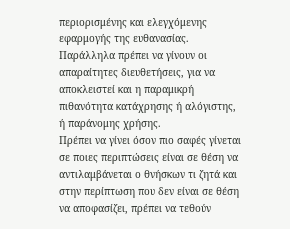περιορισμένης και ελεγχόμενης εφαρμογής της ευθανασίας.
Παράλληλα πρέπει να γίνουν οι απαραίτητες διευθετήσεις, για να αποκλειστεί και η παραμικρή πιθανότητα κατάχρησης ή αλόγιστης, ή παράνομης χρήσης.
Πρέπει να γίνει όσον πιο σαφές γίνεται σε ποιες περιπτώσεις είναι σε θέση να αντιλαμβάνεται ο θνήσκων τι ζητά και στην περίπτωση που δεν είναι σε θέση να αποφασίζει, πρέπει να τεθούν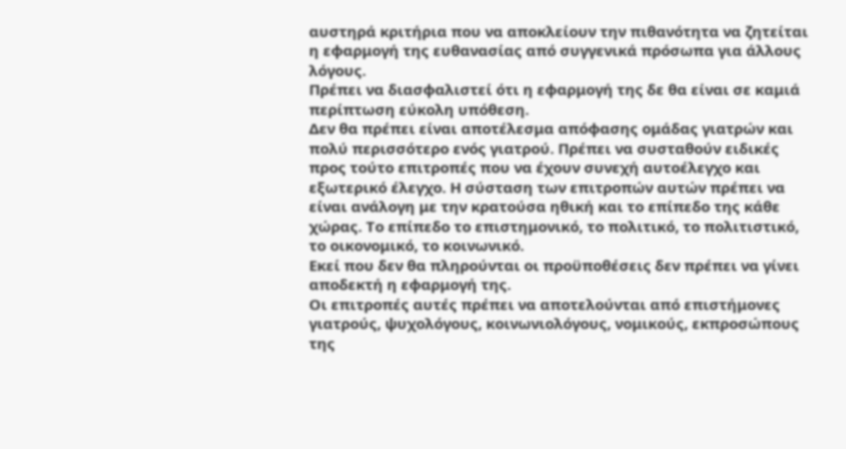αυστηρά κριτήρια που να αποκλείουν την πιθανότητα να ζητείται η εφαρμογή της ευθανασίας από συγγενικά πρόσωπα για άλλους λόγους.
Πρέπει να διασφαλιστεί ότι η εφαρμογή της δε θα είναι σε καμιά περίπτωση εύκολη υπόθεση.
Δεν θα πρέπει είναι αποτέλεσμα απόφασης ομάδας γιατρών και πολύ περισσότερο ενός γιατρού. Πρέπει να συσταθούν ειδικές προς τούτο επιτροπές που να έχουν συνεχή αυτοέλεγχο και εξωτερικό έλεγχο. Η σύσταση των επιτροπών αυτών πρέπει να είναι ανάλογη με την κρατούσα ηθική και το επίπεδο της κάθε χώρας. Το επίπεδο το επιστημονικό, το πολιτικό, το πολιτιστικό, το οικονομικό, το κοινωνικό.
Εκεί που δεν θα πληρούνται οι προϋποθέσεις δεν πρέπει να γίνει αποδεκτή η εφαρμογή της.
Oι επιτροπές αυτές πρέπει να αποτελούνται από επιστήμονες γιατρούς, ψυχολόγους, κοινωνιολόγους, νομικούς, εκπροσώπους της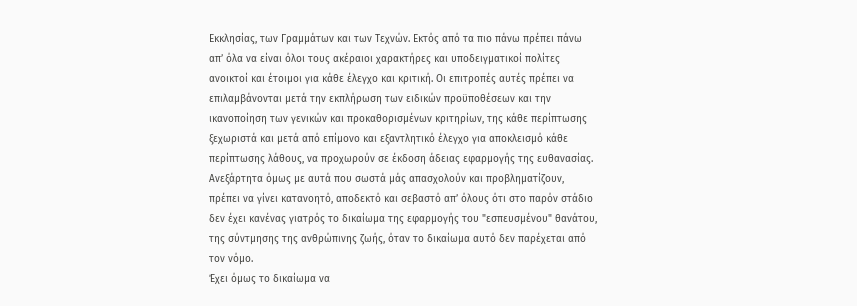Εκκλησίας, των Γραμμάτων και των Τεχνών. Εκτός από τα πιο πάνω πρέπει πάνω απ’ όλα να είναι όλοι τους ακέραιοι χαρακτήρες και υποδειγματικοί πολίτες ανοικτοί και έτοιμοι για κάθε έλεγχο και κριτική. Οι επιτροπές αυτές πρέπει να επιλαμβάνονται μετά την εκπλήρωση των ειδικών προϋποθέσεων και την ικανοποίηση των γενικών και προκαθορισμένων κριτηρίων, της κάθε περίπτωσης ξεχωριστά και μετά από επίμονο και εξαντλητικό έλεγχο για αποκλεισμό κάθε περίπτωσης λάθους, να προχωρούν σε έκδοση άδειας εφαρμογής της ευθανασίας.
Ανεξάρτητα όμως με αυτά που σωστά μάς απασχολούν και προβληματίζουν, πρέπει να γίνει κατανοητό, αποδεκτό και σεβαστό απ’ όλους ότι στο παρόν στάδιο δεν έχει κανένας γιατρός το δικαίωμα της εφαρμογής του "εσπευσμένου" θανάτου, της σύντμησης της ανθρώπινης ζωής, όταν το δικαίωμα αυτό δεν παρέχεται από τον νόμο.
Έχει όμως το δικαίωμα να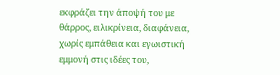εκφράζει την άποψή του με θάρρος, ειλικρίνεια, διαφάνεια, χωρίς εμπάθεια και εγωιστική εμμονή στις ιδέες του,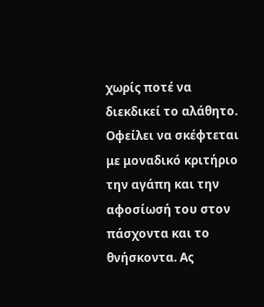χωρίς ποτέ να διεκδικεί το αλάθητο.
Οφείλει να σκέφτεται με μοναδικό κριτήριο την αγάπη και την αφοσίωσή του στον πάσχοντα και το θνήσκοντα. Ας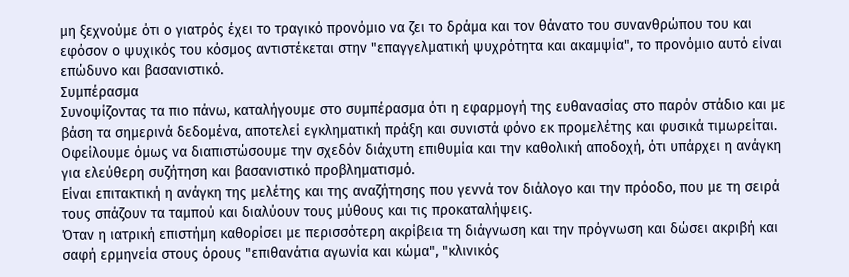μη ξεχνούμε ότι ο γιατρός έχει το τραγικό προνόμιο να ζει το δράμα και τον θάνατο του συνανθρώπου του και εφόσον ο ψυχικός του κόσμος αντιστέκεται στην "επαγγελματική ψυχρότητα και ακαμψία", το προνόμιο αυτό είναι επώδυνο και βασανιστικό.
Συμπέρασμα
Συνοψίζοντας τα πιο πάνω, καταλήγουμε στο συμπέρασμα ότι η εφαρμογή της ευθανασίας στο παρόν στάδιο και με βάση τα σημερινά δεδομένα, αποτελεί εγκληματική πράξη και συνιστά φόνο εκ προμελέτης και φυσικά τιμωρείται.
Οφείλουμε όμως να διαπιστώσουμε την σχεδόν διάχυτη επιθυμία και την καθολική αποδοχή, ότι υπάρχει η ανάγκη για ελεύθερη συζήτηση και βασανιστικό προβληματισμό.
Είναι επιτακτική η ανάγκη της μελέτης και της αναζήτησης που γεννά τον διάλογο και την πρόοδο, που με τη σειρά τους σπάζουν τα ταμπού και διαλύουν τους μύθους και τις προκαταλήψεις.
Όταν η ιατρική επιστήμη καθορίσει με περισσότερη ακρίβεια τη διάγνωση και την πρόγνωση και δώσει ακριβή και σαφή ερμηνεία στους όρους "επιθανάτια αγωνία και κώμα", "κλινικός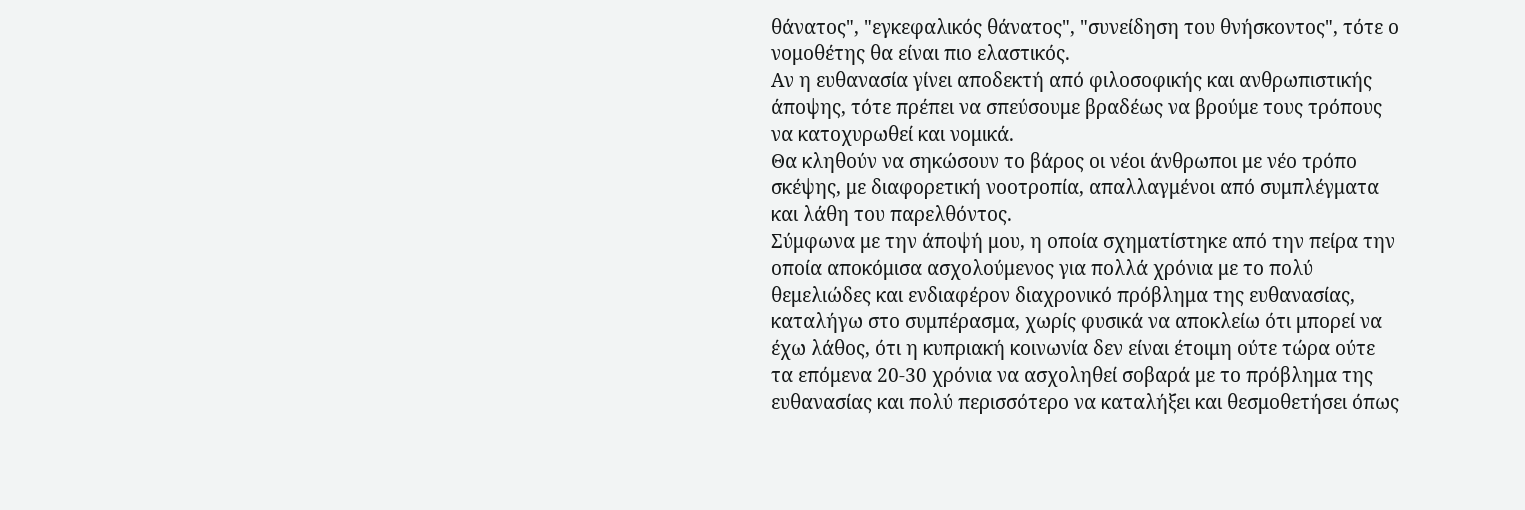θάνατος", "εγκεφαλικός θάνατος", "συνείδηση του θνήσκοντος", τότε ο νομοθέτης θα είναι πιο ελαστικός.
Αν η ευθανασία γίνει αποδεκτή από φιλοσοφικής και ανθρωπιστικής άποψης, τότε πρέπει να σπεύσουμε βραδέως να βρούμε τους τρόπους να κατοχυρωθεί και νομικά.
Θα κληθούν να σηκώσουν το βάρος οι νέοι άνθρωποι με νέο τρόπο σκέψης, με διαφορετική νοοτροπία, απαλλαγμένοι από συμπλέγματα και λάθη του παρελθόντος.
Σύμφωνα με την άποψή μου, η οποία σχηματίστηκε από την πείρα την οποία αποκόμισα ασχολούμενος για πολλά χρόνια με το πολύ θεμελιώδες και ενδιαφέρον διαχρονικό πρόβλημα της ευθανασίας, καταλήγω στο συμπέρασμα, χωρίς φυσικά να αποκλείω ότι μπορεί να έχω λάθος, ότι η κυπριακή κοινωνία δεν είναι έτοιμη ούτε τώρα ούτε τα επόμενα 20-30 χρόνια να ασχοληθεί σοβαρά με το πρόβλημα της ευθανασίας και πολύ περισσότερο να καταλήξει και θεσμοθετήσει όπως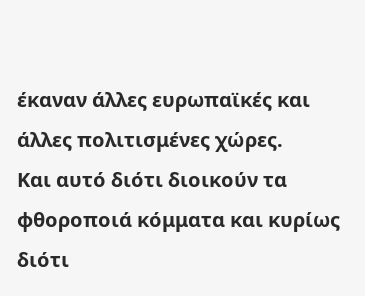έκαναν άλλες ευρωπαϊκές και άλλες πολιτισμένες χώρες.
Και αυτό διότι διοικούν τα φθοροποιά κόμματα και κυρίως διότι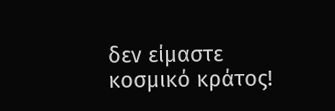δεν είμαστε κοσμικό κράτος!